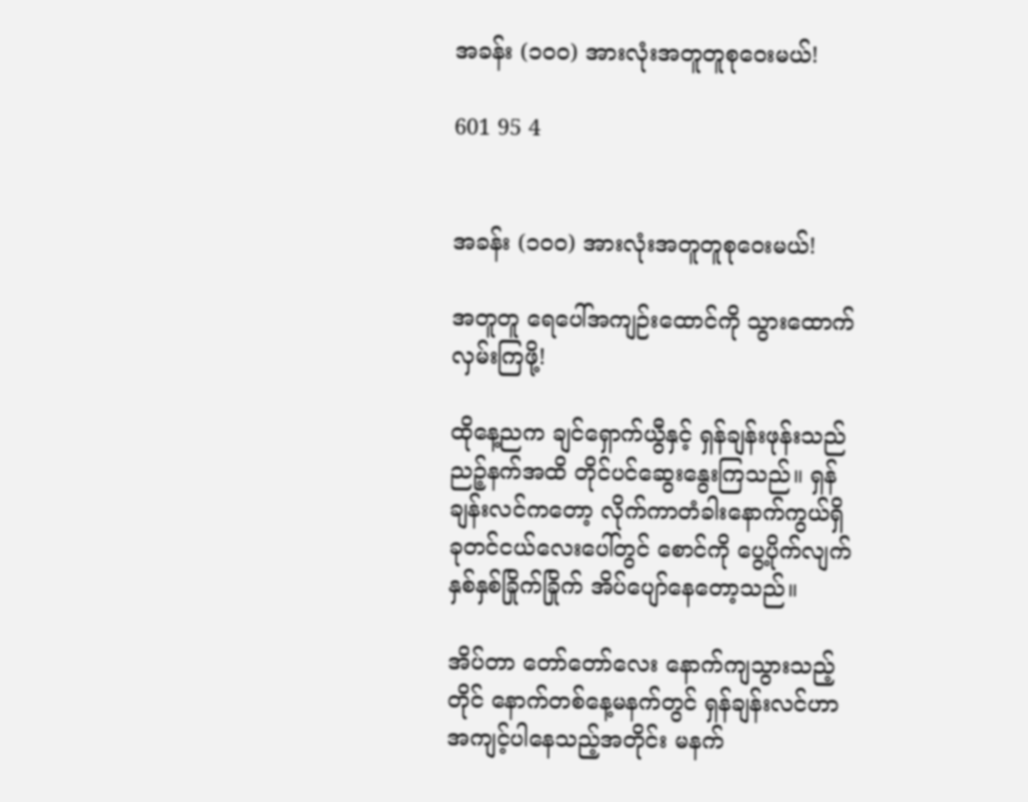အခန်း (၁၀၀) အားလုံးအတူတူစုဝေးမယ်!

601 95 4


အခန်း (၁၀၀) အားလုံးအတူတူစုဝေးမယ်!

အတူတူ ရေပေါ်အကျဉ်းထောင်ကို သွားထောက်လှမ်းကြဖို့!

ထိုနေ့ညက ချင်ရှောက်ယွီနှင့် ရှန်ချန်းဖုန်းသည် ညဉ့်နက်အထိ တိုင်ပင်ဆွေးနွေးကြသည်။ ရှန်ချန်းလင်ကတော့ လိုက်ကာတံခါးနောက်ကွယ်ရှိ ခုတင်ငယ်လေးပေါ်တွင် စောင်ကို ပွေ့ပိုက်လျက် နှစ်နှစ်ခြိုက်ခြိုက် အိပ်ပျော်နေတော့သည်။

အိပ်တာ တော်တော်လေး နောက်ကျသွားသည့်တိုင် နောက်တစ်နေ့မနက်တွင် ရှန်ချန်းလင်ဟာ အကျင့်ပါနေသည့်အတိုင်း မနက်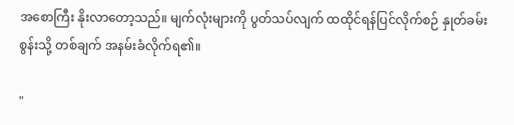အစောကြီး နိုးလာတော့သည်။ မျက်လုံးများကို ပွတ်သပ်လျက် ထထိုင်ရန်ပြင်လိုက်စဉ် နှုတ်ခမ်းစွန်းသို့ တစ်ချက် အနမ်းခံလိုက်ရ၏။

"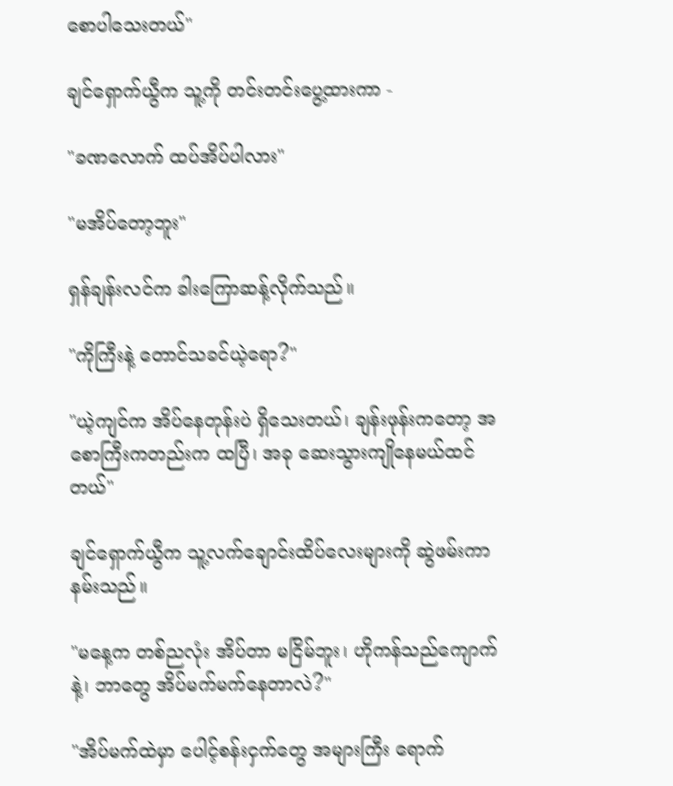စောပါသေးတယ်"

ချင်ရှောက်ယွီက သူ့ကို တင်းတင်းပွေ့ထားကာ -

"ခဏလောက် ထပ်အိပ်ပါလား"

"မအိပ်တော့ဘူး"

ရှန်ချန်းလင်က ခါးကြောဆန့်လိုက်သည်။

"ကိုကြီးနဲ့ တောင်သခင်ယဲ့ရော?"

"ယဲ့ကျင်က အိပ်နေတုန်းပဲ ရှိသေးတယ်၊ ချန်းဖုန်းကတော့ အစောကြီးကတည်းက ထပြီ၊ အခု ဆေးသွားကျိုနေမယ်ထင်တယ်"

ချင်ရှောက်ယွီက သူ့လက်ချောင်းထိပ်လေးများကို ဆွဲဖမ်းကာ နမ်းသည်။

"မနေ့က တစ်ညလုံး အိပ်တာ မငြိမ်ဘူး၊ ဟိုကန်သည်ကျောက်နဲ့၊ ဘာတွေ အိပ်မက်မက်နေတာလဲ?"

"အိပ်မက်ထဲမှာ ပေါင့်စန်းငှက်တွေ အများကြီး ရောက်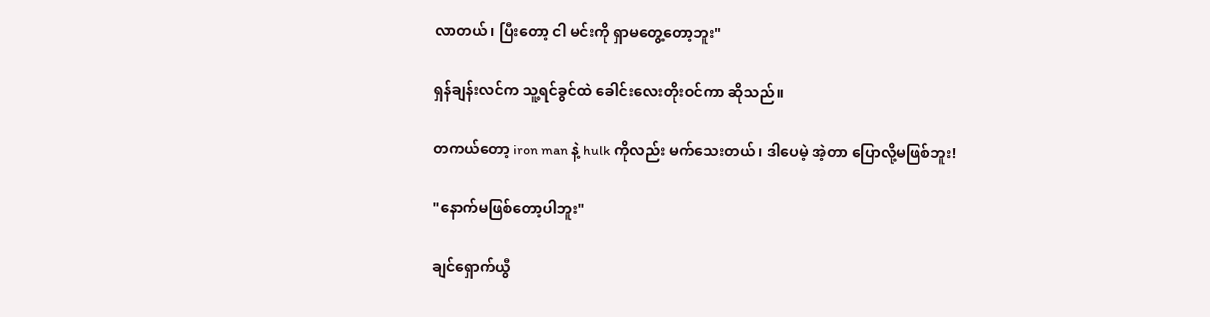လာတယ်၊ ပြီးတော့ ငါ မင်းကို ရှာမတွေ့တော့ဘူး"

ရှန်ချန်းလင်က သူ့ရင်ခွင်ထဲ ခေါင်းလေးတိုးဝင်ကာ ဆိုသည်။

တကယ်တော့ iron man နဲ့ hulk ကိုလည်း မက်သေးတယ်၊ ဒါပေမဲ့ အဲ့တာ ပြောလို့မဖြစ်ဘူး!

"နောက်မဖြစ်တော့ပါဘူး"

ချင်ရှောက်ယွီ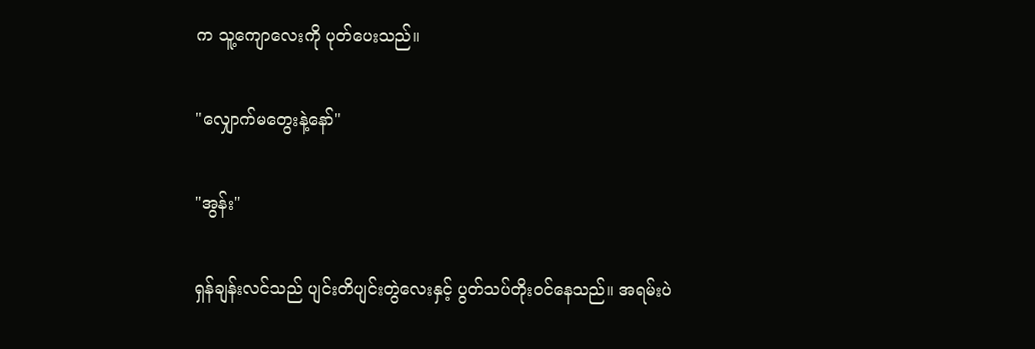က သူ့ကျောလေးကို ပုတ်ပေးသည်။

"လျှောက်မတွေးနဲ့နော်"

"အွန်း"

ရှန်ချန်းလင်သည် ပျင်းတိပျင်းတွဲလေးနှင့် ပွတ်သပ်တိုးဝင်နေသည်။ အရမ်းပဲ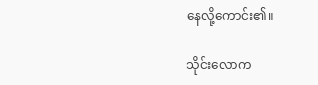နေလို့ကောင်း၏။

သိုင်းလောက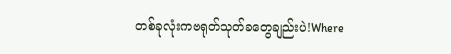တစ်ခုလုံးကဗရုတ်သုတ်ခတွေချည်းပဲ!Where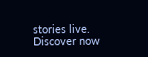stories live. Discover now